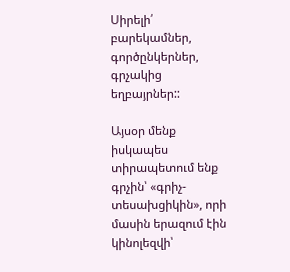Սիրելի՛ բարեկամներ, գործընկերներ, գրչակից եղբայրներ::

Այսօր մենք իսկապես տիրապետում ենք գրչին՝ «գրիչ-տեսախցիկին», որի մասին երազում էին կինոլեզվի՝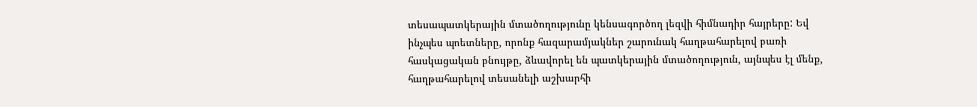տեսապատկերային մտածողությունը կենսագործող լեզվի հիմնադիր հայրերը: Եվ ինչպես պոետները, որոնք հազարամյակներ շարունակ հաղթահարելով բառի հասկացական բնույթը, ձևավորել են պատկերային մտածողություն, այնպես էլ մենք, հաղթահարելով տեսանելի աշխարհի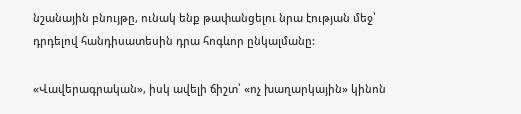նշանային բնույթը, ունակ ենք թափանցելու նրա էության մեջ՝ դրդելով հանդիսատեսին դրա հոգևոր ընկալմանը:

«Վավերագրական», իսկ ավելի ճիշտ՝ «ոչ խաղարկային» կինոն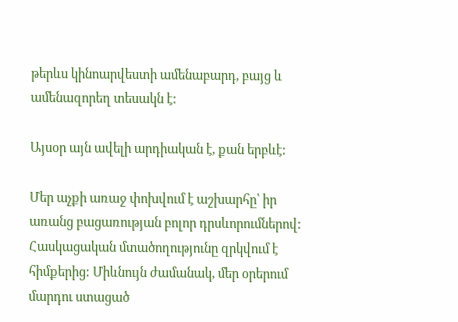թերևս կինոարվեստի ամենաբարդ, բայց և ամենազորեղ տեսակն է:

Այսօր այն ավելի արդիական է, քան երբևէ:

Մեր աչքի առաջ փոխվում է աշխարհը՝ իր առանց բացառության բոլոր դրսևորումներով: Հասկացական մտածողությունը զրկվում է հիմքերից: Միևնույն ժամանակ, մեր օրերում մարդու ստացած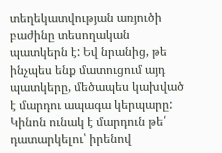տեղեկատվության առյուծի բաժինը տեսողական պատկերն է: Եվ նրանից, թե ինչպես ենք մատուցում այդ պատկերը, մեծապես կախված է մարդու ապագա կերպարը: Կինոն ունակ է մարդուն թե՛ դատարկելու՝ իրենով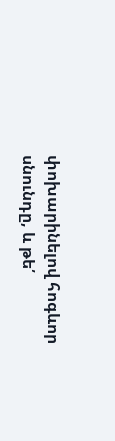փոխարինելով հոգևոր սնունդը, և թե՛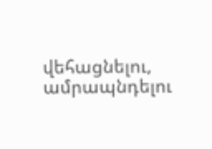վեհացնելու, ամրապնդելու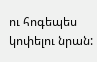ու հոգեպես կոփելու նրան: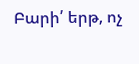Բարի՛ երթ, ոչ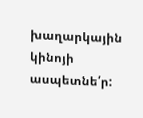խաղարկային կինոյի ասպետնե՛ր: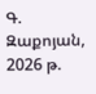Գ. Զաքոյան, 2026 թ.